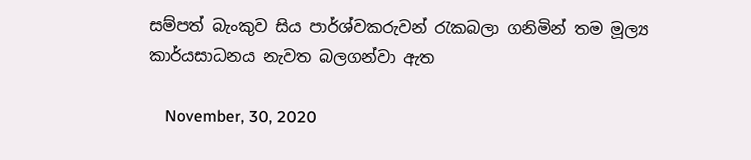සම්පත් බැංකුව සිය පාර්ශ්වකරුවන් රැකබලා ගනිමින් තම මූල්‍ය කාර්යසාධනය නැවත බලගන්වා ඇත

    November, 30, 2020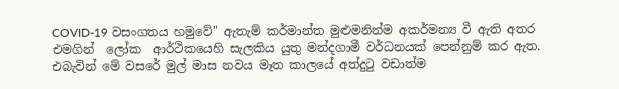COVID-19 වසංගතය හමුවේ" ඇතැම් කර්මාන්ත මුළුමනින්ම අකර්මන්‍ය වී ඇති අතර එමගින්  ලෝක  ආර්ථිකයෙහි සැලකිය යුතු මන්දගාමී වර්ධනයක් පෙන්නුම් කර ඇත. එබැවින් මේ වසරේ මුල් මාස නවය මෑත කාලයේ අත්දුටු වඩාත්ම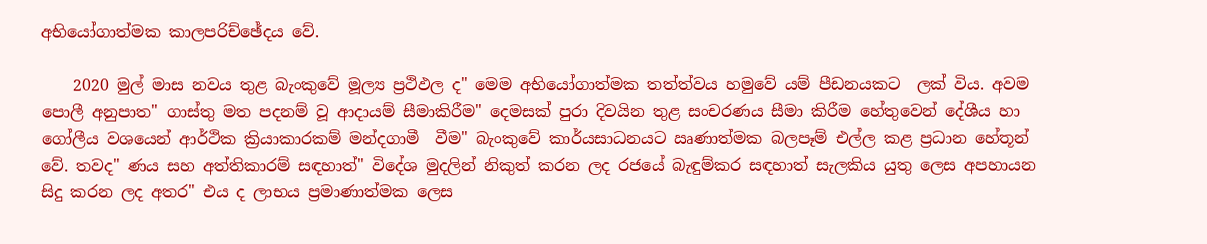අභියෝගාත්මක කාලපරිච්ඡේදය වේ.

    2020 මුල් මාස නවය තුළ බැංකුවේ මූල්‍ය ප්‍රථිඵල ද" මෙම අභියෝගාත්මක තත්ත්වය හමුවේ යම් පීඩනයකට  ලක් විය. අවම පොලී අනුපාත" ගාස්තු මත පදනම් වූ ආදායම් සීමාකිරීම" දෙමසක් පුරා දිවයින තුළ සංචරණය සීමා කිරීම හේතුවෙන් දේශීය හා ගෝලීය වශයෙන් ආර්ථික ක්‍රියාකාරකම් මන්දගාමී  වීම" බැංකුවේ කාර්යසාධනයට ඍණාත්මක බලපෑම් එල්ල කළ ප්‍රධාන හේතූන් වේ. තවද" ණය සහ අත්තිකාරම් සඳහාත්" විදේශ මුදලින් නිකුත් කරන ලද රජයේ බැඳුම්කර සඳහාත් සැලකිය යුතු ලෙස අපහායන සිදු කරන ලද අතර" එය ද ලාභය ප්‍රමාණාත්මක ලෙස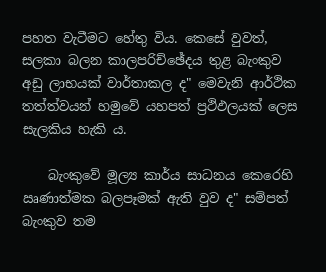පහත වැටීමට හේතු විය. කෙසේ වුවත්, සලකා බලන කාලපරිච්ඡේදය තුළ බැංකුව අඩු ලාභයක් වාර්තාකල ද" මෙවැනි ආර්ථික තත්ත්වයන් හමුවේ යහපත් ප්‍රථිඵලයක් ලෙස සැලකිය හැකි ය.

    බැංකුවේ මූල්‍ය කාර්ය සාධනය කෙරෙහි ඍණාත්මක බලපෑමක් ඇති වුව ද" සම්පත් බැංකුව තම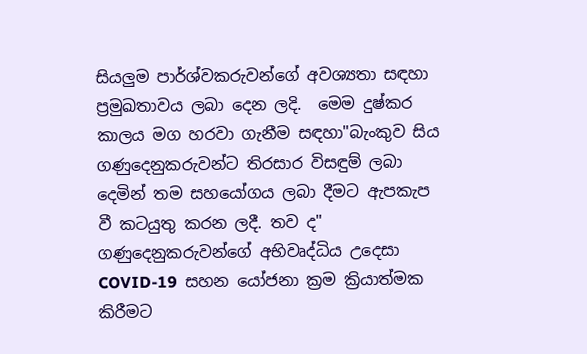සියලුම පාර්ශ්වකරුවන්ගේ අවශ්‍යතා සඳහා ප්‍රමුඛතාවය ලබා දෙන ලදි.  මෙම දුෂ්කර කාලය මග හරවා ගැනීම සඳහා"බැංකුව සිය ගණුදෙනුකරුවන්ට තිරසාර විසඳුම් ලබා දෙමින් තම සහයෝගය ලබා දීමට ඇපකැප වී කටයුතු කරන ලදී. තව ද" ගණුදෙනුකරුවන්ගේ අභිවෘද්ධිය උදෙසා COVID-19  සහන යෝජනා ක්‍රම ක්‍රියාත්මක කිරීමට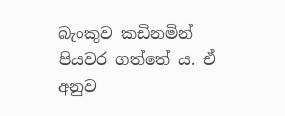බැංකුව කඩිනමින් පියවර ගත්තේ ය. ඒ අනුව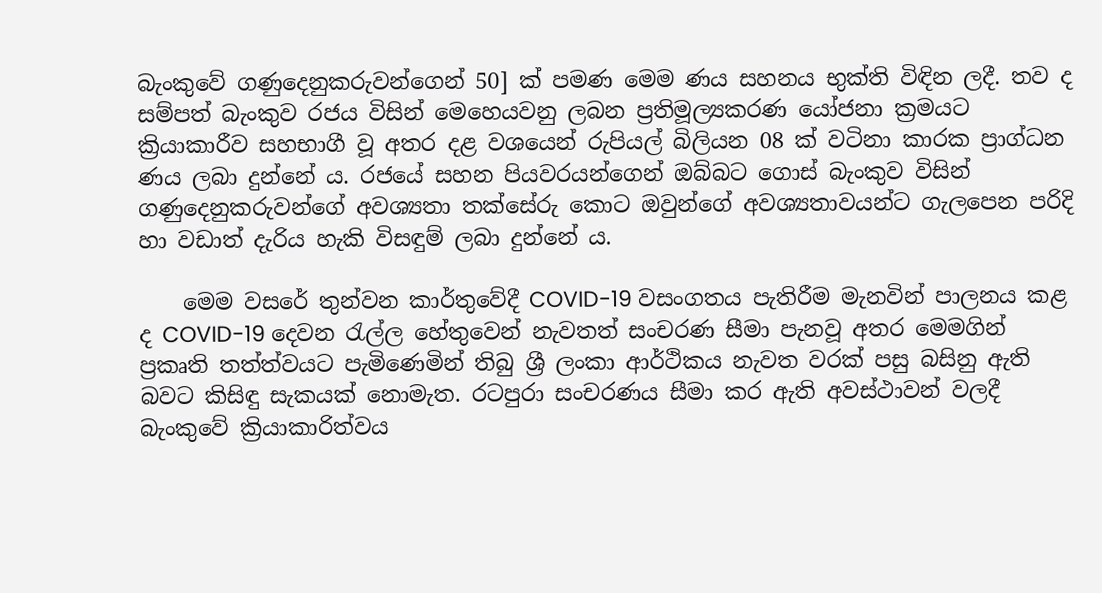බැංකුවේ ගණුදෙනුකරුවන්ගෙන් 50] ක් පමණ මෙම ණය සහනය භුක්ති විඳින ලදී. තව ද සම්පත් බැංකුව රජය විසින් මෙහෙයවනු ලබන ප්‍රතිමූල්‍යකරණ යෝජනා ක්‍රමයට ක්‍රියාකාරීව සහභාගී වූ අතර දළ වශයෙන් රුපියල් බිලියන 08 ක් වටිනා කාරක ප්‍රාග්ධන ණය ලබා දුන්නේ ය. රජයේ සහන පියවරයන්ගෙන් ඔබ්බට ගොස් බැංකුව විසින් ගණුදෙනුකරුවන්ගේ අවශ්‍යතා තක්සේරු කොට ඔවුන්ගේ අවශ්‍යතාවයන්ට ගැලපෙන පරිදි හා වඩාත් දැරිය හැකි විසඳුම් ලබා දුන්නේ ය.

    මෙම වසරේ තුන්වන කාර්තුවේදී COVID-19 වසංගතය පැතිරීම මැනවින් පාලනය කළ ද COVID-19 දෙවන රැල්ල හේතුවෙන් නැවතත් සංචරණ සීමා පැනවූ අතර මෙමගින් ප්‍රකෘති තත්ත්වයට පැමිණෙමින් තිබු ශ්‍රී ලංකා ආර්ථිකය නැවත වරක් පසු බසිනු ඇති බවට කිසිඳු සැකයක් නොමැත. රටපුරා සංචරණය සීමා කර ඇති අවස්ථාවන් වලදී බැංකුවේ ක්‍රියාකාරිත්වය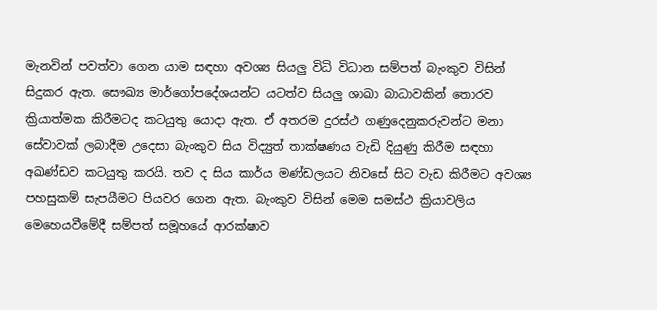මැනවින් පවත්වා ගෙන යාම සඳහා අවශ්‍ය සියලු විධි විධාන සම්පත් බැංකුව විසින් සිදුකර ඇත. සෞඛ්‍ය මාර්ගෝපදේශයන්ට යටත්ව සියලු ශාඛා බාධාවකින් තොරව ක්‍රියාත්මක කිරීමටද කටයුතු යොදා ඇත. ඒ අතරම දුරස්ථ ගණුදෙනුකරුවන්ට මනා සේවාවක් ලබාදීම උදෙසා බැංකුව සිය විද්‍යුත් තාක්ෂණය වැඩි දියුණු කිරීම සඳහා අඛණ්ඩව කටයුතු කරයි. තව ද සිය කාර්ය මණ්ඩලයට නිවසේ සිට වැඩ කිරීමට අවශ්‍ය පහසුකම් සැපයීමට පියවර ගෙන ඇත. බැංකුව විසින් මෙම සමස්ථ ක්‍රියාවලිය මෙහෙයවීමේදී සම්පත් සමූහයේ ආරක්ෂාව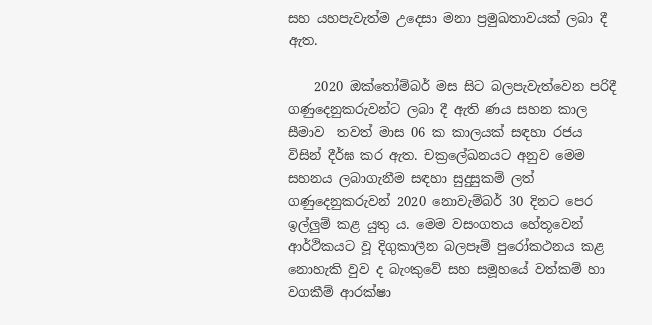සහ යහපැවැත්ම උදෙසා මනා ප්‍රමුඛතාවයක් ලබා දී ඇත.

    2020 ඔක්තෝම්බර් මස සිට බලපැවැත්වෙන පරිදී ගණුදෙනුකරුවන්ට ලබා දී ඇති ණය සහන කාල සීමාව  තවත් මාස 06 ක කාලයක් සඳහා රජය විසින් දීර්ඝ කර ඇත. චක්‍රලේඛනයට අනුව මෙම සහනය ලබාගැනීම සඳහා සුදුසුකම් ලත් ගණුදෙනුකරුවන් 2020 නොවැම්බර් 30 දිනට පෙර ඉල්ලුම් කළ යුතු ය. මෙම වසංගතය හේතූවෙන් ආර්ථිකයට වූ දිගුකාලීන බලපෑම් පුරෝකථනය කළ නොහැකි වුව ද බැංකුවේ සහ සමූහයේ වත්කම් හා වගකීම් ආරක්ෂා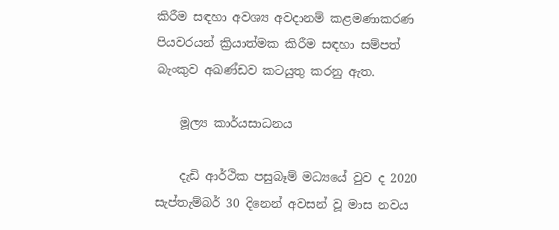කිරීම සඳහා අවශ්‍ය අවදානම් කළමණාකරණ පියවරයන් ක්‍රියාත්මක කිරීම සඳහා සම්පත් බැංකුව අඛණ්ඩව කටයුතු කරනු ඇත.

    මූල්‍ය කාර්යසාධනය

    දැඩි ආර්ථික පසුබෑම් මධ්‍යයේ වුව ද 2020 සැප්තැම්බර් 30 දිනෙන් අවසන් වූ මාස නවය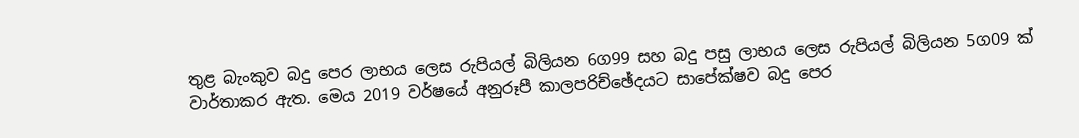තුළ බැංකුව බදු පෙර ලාභය ලෙස රුපියල් බිලියන 6ග99 සහ බදු පසු ලාභය ලෙස රුපියල් බිලියන 5ග09 ක් වාර්තාකර ඇත. මෙය 2019 වර්ෂයේ අනුරූපී කාලපරිච්ඡේදයට සාපේක්ෂව බදු පෙර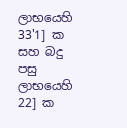ලාභයෙහි 33'1] ක සහ බදු පසු ලාභයෙහි 22] ක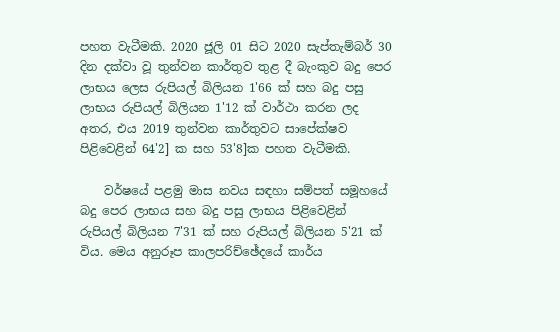පහත වැටීමකි. 2020 ජූලි 01 සිට 2020 සැප්තැම්බර් 30 දින දක්වා වූ තුන්වන කාර්තුව තුළ දී බැංකුව බදු පෙර ලාභය ලෙස රුපියල් බිලියන 1'66 ක් සහ බදු පසු ලාභය රුපියල් බිලියන 1'12 ක් වාර්ථා කරන ලද අතර, එය 2019 තුන්වන කාර්තුවට සාපේක්ෂව පිළිවෙළින් 64'2] ක සහ 53'8]ක පහත වැටීමකි.

    වර්ෂයේ පළමු මාස නවය සඳහා සම්පත් සමූහයේ බදු පෙර ලාභය සහ බදු පසු ලාභය පිළිවෙළින් රුපියල් බිලියන 7'31 ක් සහ රුපියල් බිලියන 5'21 ක් විය. මෙය අනුරූප කාලපරිච්ඡේදයේ කාර්ය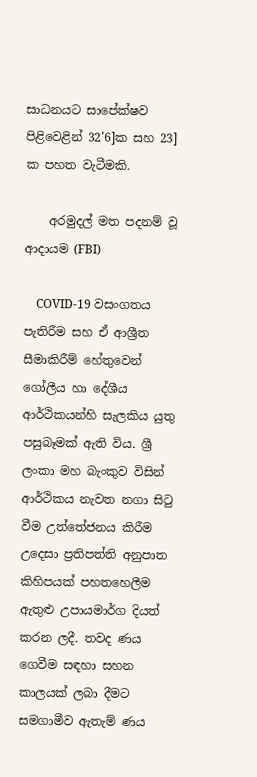සාධනයට සාපේක්ෂව පිළිවෙළින් 32'6]ක සහ 23] ක පහත වැටීමකි.

    අරමුදල් මත පදනම් වූ ආදායම (FBI)

    COVID-19 වසංගතය පැතිරීම සහ ඒ ආශ්‍රීත සීමාකිරීම් හේතුවෙන් ගෝලීය හා දේශීය ආර්ථිකයන්හි සැලකිය යුතු පසුබෑමක් ඇති විය. ශ්‍රී ලංකා මහ බැංකුව විසින් ආර්ථිකය නැවත නගා සිටු වීම උත්තේජනය කිරීම උදෙසා ප්‍රතිපත්ති අනුපාත කිහිපයක් පහතහෙලීම ඇතුළු උපායමාර්ග දියත් කරන ලදී. තවද ණය ගෙවීම සඳහා සහන කාලයක් ලබා දීමට සමගාමීව ඇතැම් ණය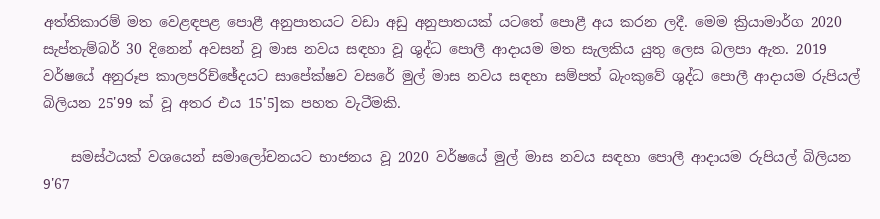අත්තිකාරම් මත වෙළඳපළ පොළී අනුපාතයට වඩා අඩු අනුපාතයක් යටතේ පොළී අය කරන ලදී. මෙම ක්‍රියාමාර්ග 2020 සැප්තැම්බර් 30 දිනෙන් අවසන් වූ මාස නවය සඳහා වූ ශුද්ධ පොලී ආදායම මත සැලකිය යුතු ලෙස බලපා ඇත. 2019 වර්ෂයේ අනුරූප කාලපරිච්ඡේදයට සාපේක්ෂව වසරේ මුල් මාස නවය සඳහා සම්පත් බැංකුවේ ශුද්ධ පොලී ආදායම රුපියල් බිලියන 25'99 ක් වූ අතර එය 15'5]ක පහත වැටීමකි.

    සමස්ථයක් වශයෙන් සමාලෝචනයට භාජනය වූ 2020 වර්ෂයේ මුල් මාස නවය සඳහා පොලී ආදායම රුපියල් බිලියන 9'67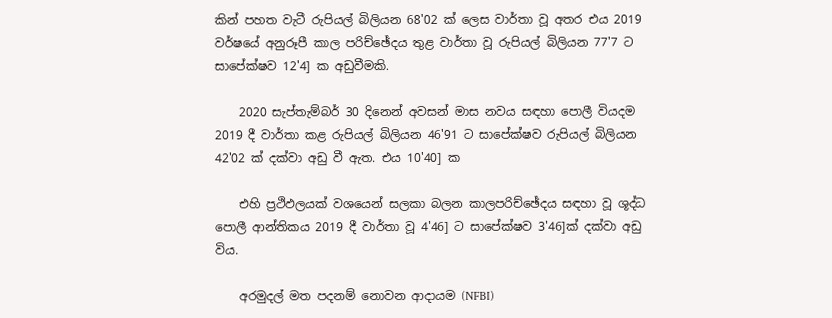කින් පහත වැටී රුපියල් බිලියන 68'02 ක් ලෙස වාර්තා වූ අතර එය 2019 වර්ෂයේ අනුරූපී කාල පරිච්ඡේදය තුළ වාර්තා වූ රුපියල් බිලියන 77'7 ට සාපේක්ෂව 12'4] ක අඩුවීමකි.

    2020 සැප්තැම්බර් 30 දිනෙන් අවසන් මාස නවය සඳහා පොලී වියදම 2019 දී වාර්තා කළ රුපියල් බිලියන 46'91 ට සාපේක්ෂව රුපියල් බිලියන 42'02 ක් දක්වා අඩු වී ඇත. එය 10'40] ක

    එහි ප්‍රථිඵලයක් වශයෙන් සලකා බලන කාලපරිච්ඡේදය සඳහා වූ ශූද්ධ පොලී ආන්තිකය 2019 දී වාර්තා වූ 4'46] ට සාපේක්ෂව 3'46]ක් දක්වා අඩු විය.

    අරමුදල් මත පදනම් නොවන ආදායම (NFBI)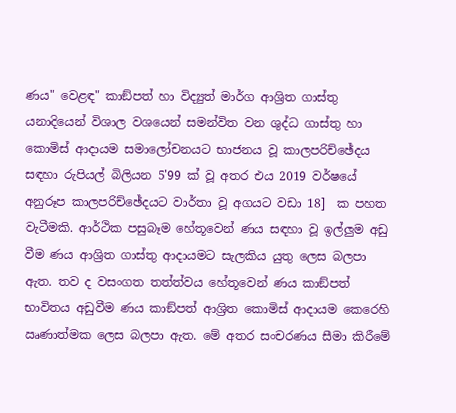ණය" වෙළඳ" කාඞ්පත් හා විද්‍යුත් මාර්ග ආශ්‍රිත ගාස්තු යනාදියෙන් විශාල වශයෙන් සමන්විත වන ශුද්ධ ගාස්තු හා කොමිස් ආදායම සමාලෝචනයට භාජනය වූ කාලපරිච්ඡේදය සඳහා රුපියල් බිලියන 5'99 ක් වූ අතර එය 2019 වර්ෂයේ අනුරූප කාලපරිච්ඡේදයට වාර්තා වූ අගයට වඩා 18]  ක පහත වැටීමකි. ආර්ථික පසුබෑම හේතූවෙන් ණය සඳහා වූ ඉල්ලුම අඩු වීම ණය ආශ්‍රිත ගාස්තු ආදායමට සැලකිය යුතු ලෙස බලපා ඇත. තව ද වසංගත තත්ත්වය හේතූවෙන් ණය කාඞ්පත් භාවිතය අඩුවීම ණය කාඞ්පත් ආශ්‍රිත කොමිස් ආදායම කෙරෙහි ඍණාත්මක ලෙස බලපා ඇත. මේ අතර සංචරණය සීමා කිරීමේ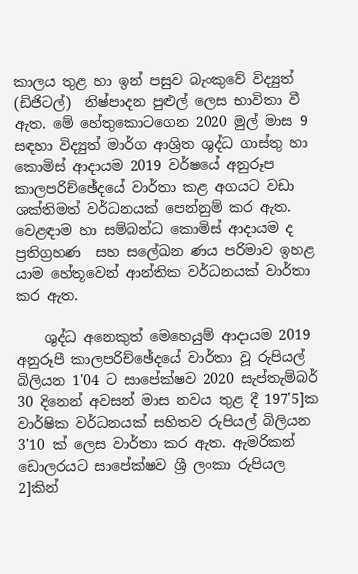කාලය තුළ හා ඉන් පසුව බැංකුවේ විද්‍යුත්  (ඩිජිටල්)  නිෂ්පාදන පුළුල් ලෙස භාවිතා වී ඇත. මේ හේතුකොටගෙන 2020 මුල් මාස 9 සඳහා විද්‍යුත් මාර්ග ආශ්‍රිත ශුද්ධ ගාස්තු හා කොමිස් ආදායම 2019 වර්ෂයේ අනුරූප කාලපරිච්ඡේදයේ වාර්තා කළ අගයට වඩා ශක්තිමත් වර්ධනයක් පෙන්නුම් කර ඇත. වෙළඳාම හා සම්බන්ධ කොමිස් ආදායම ද ප්‍රතිග්‍රහණ  සහ සලේඛන ණය පරිමාව ඉහළ යාම හේතූවෙන් ආන්තික වර්ධනයක් වාර්තා කර ඇත.

    ශුද්ධ අනෙකුත් මෙහෙයුම් ආදායම 2019 අනුරූපී කාලපරිච්ඡේදයේ වාර්තා වූ රුපියල් බිලියන 1'04 ට සාපේක්ෂව 2020 සැප්තැම්බර් 30 දිනෙන් අවසන් මාස නවය තුළ දී 197'5]ක වාර්ෂික වර්ධනයක් සහිතව රුපියල් බිලියන 3'10 ක් ලෙස වාර්තා කර ඇත. ඇමරිකන් ඩොලරයට සාපේක්ෂව ශ්‍රී ලංකා රුපියල 2]කින්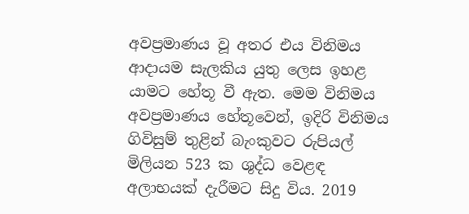අවප්‍රමාණය වූ අතර එය විනිමය ආදායම සැලකිය යුතු ලෙස ඉහළ යාමට හේතූ වී ඇත. මෙම විනිමය අවප්‍රමාණය හේතූවෙන්, ඉදිරි විනිමය ගිවිසුම් තුළින් බැංකුවට රුපියල් මිලියන 523 ක ශුද්ධ වෙළඳ අලාභයක් දැරීමට සිදු විය. 2019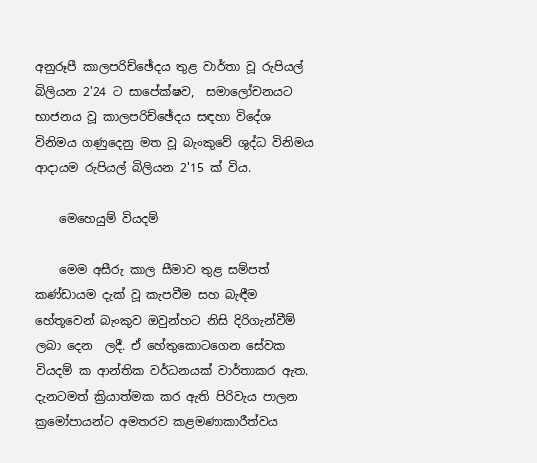අනුරූපී කාලපරිච්ඡේදය තුළ වාර්තා වූ රුපියල් බිලියන 2'24 ට සාපේක්ෂව,  සමාලෝචනයට භාජනය වූ කාලපරිච්ඡේදය සඳහා විදේශ විනිමය ගණුදෙනු මත වූ බැංකුවේ ශුද්ධ විනිමය ආදායම රුපියල් බිලියන 2'15 ක් විය.

    මෙහෙයුම් වියදම්

    මෙම අසීරු කාල සීමාව තුළ සම්පත් කණ්ඩායම දැක් වූ කැපවීම සහ බැඳීම හේතූවෙන් බැංකුව ඔවුන්හට නිසි දිරිගැන්වීම් ලබා දෙන  ලදී. ඒ හේතුකොටගෙන සේවක වියදම් ක ආන්තික වර්ධනයක් වාර්තාකර ඇත. දැනටමත් ක්‍රියාත්මක කර ඇති පිරිවැය පාලන ක්‍රමෝපායන්ට අමතරව කළමණාකාරීත්වය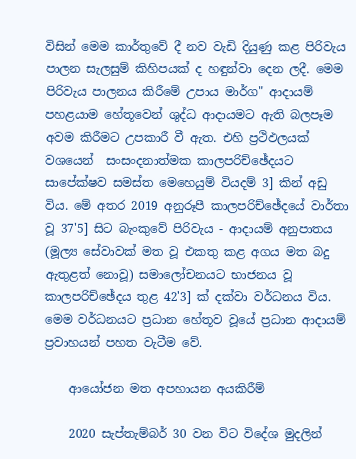විසින් මෙම කාර්තුවේ දී නව වැඩි දියුණු කළ පිරිවැය පාලන සැලසුම් කිහිපයක් ද හඳුන්වා දෙන ලදී. මෙම පිරිවැය පාලනය කිරීමේ උපාය මාර්ග" ආදායම් පහළයාම හේතූවෙන් ශුද්ධ ආදායමට ඇති බලපෑම අවම කිරීමට උපකාරී වී ඇත. එහි ප්‍රථිඵලයක් වශයෙන්  සංසංදනාත්මක කාලපරිච්ඡේදයට සාපේක්ෂව සමස්ත මෙහෙයුම් වියදම් 3] කින් අඩු විය. මේ අතර 2019 අනුරූපී කාලපරිච්ඡේදයේ වාර්තා වූ 37'5] සිට බැංකුවේ පිරිවැය - ආදායම් අනුපාතය (මූල්‍ය සේවාවක් මත වූ එකතු කළ අගය මත බදු ඇතුළත් නොවූ) සමාලෝචනයට භාජනය වූ කාලපරිච්ඡේදය තුළ 42'3] ක් දක්වා වර්ධනය විය. මෙම වර්ධනයට ප්‍රධාන හේතූව වූයේ ප්‍රධාන ආදායම් ප්‍රවාහයන් පහත වැටීම වේ.

    ආයෝජන මත අපහායන අයකිරීම්

    2020 සැප්තැම්බර් 30 වන විට විදේශ මුදලින්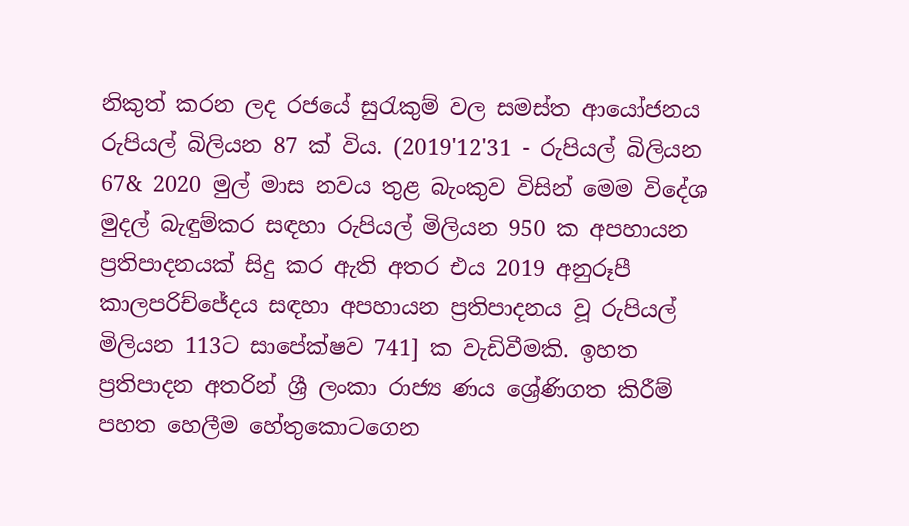නිකුත් කරන ලද රජයේ සුරැකුම් වල සමස්ත ආයෝජනය රුපියල් බිලියන 87 ක් විය. (2019'12'31 - රුපියල් බිලියන 67& 2020 මුල් මාස නවය තුළ බැංකුව විසින් මෙම විදේශ මුදල් බැඳුම්කර සඳහා රුපියල් මිලියන 950 ක අපහායන ප්‍රතිපාදනයක් සිදු කර ඇති අතර එය 2019 අනුරූපී කාලපරිච්ජේදය සඳහා අපහායන ප්‍රතිපාදනය වූ රුපියල් මිලියන 113ට සාපේක්ෂව 741] ක වැඩිවීමකි. ඉහත ප්‍රතිපාදන අතරින් ශ්‍රී ලංකා රාජ්‍ය ණය ශ්‍රේණිගත කිරීම් පහත හෙලීම හේතුකොටගෙන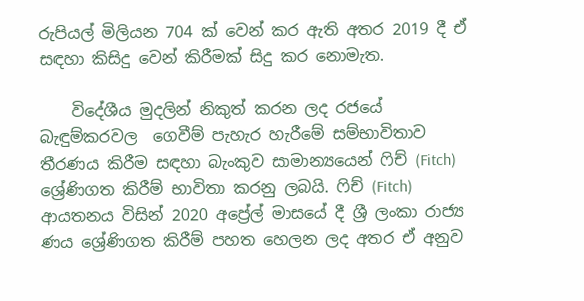රුපියල් මිලියන 704 ක් වෙන් කර ඇති අතර 2019 දී ඒ සඳහා කිසිදු වෙන් කිරීමක් සිදු කර නොමැත.

    විදේශීය මුදලින් නිකුත් කරන ලද රජයේ බැඳුම්කරවල  ගෙවීම් පැහැර හැරීමේ සම්භාවිතාව තීරණය කිරීම සඳහා බැංකුව සාමාන්‍යයෙන් ෆිච් (Fitch) ශ්‍රේණිගත කිරීම් භාවිතා කරනු ලබයි. ෆිච් (Fitch) ආයතනය විසින් 2020 අප්‍රේල් මාසයේ දී ශ්‍රී ලංකා රාජ්‍ය ණය ශ්‍රේණිගත කිරීම් පහත හෙලන ලද අතර ඒ අනුව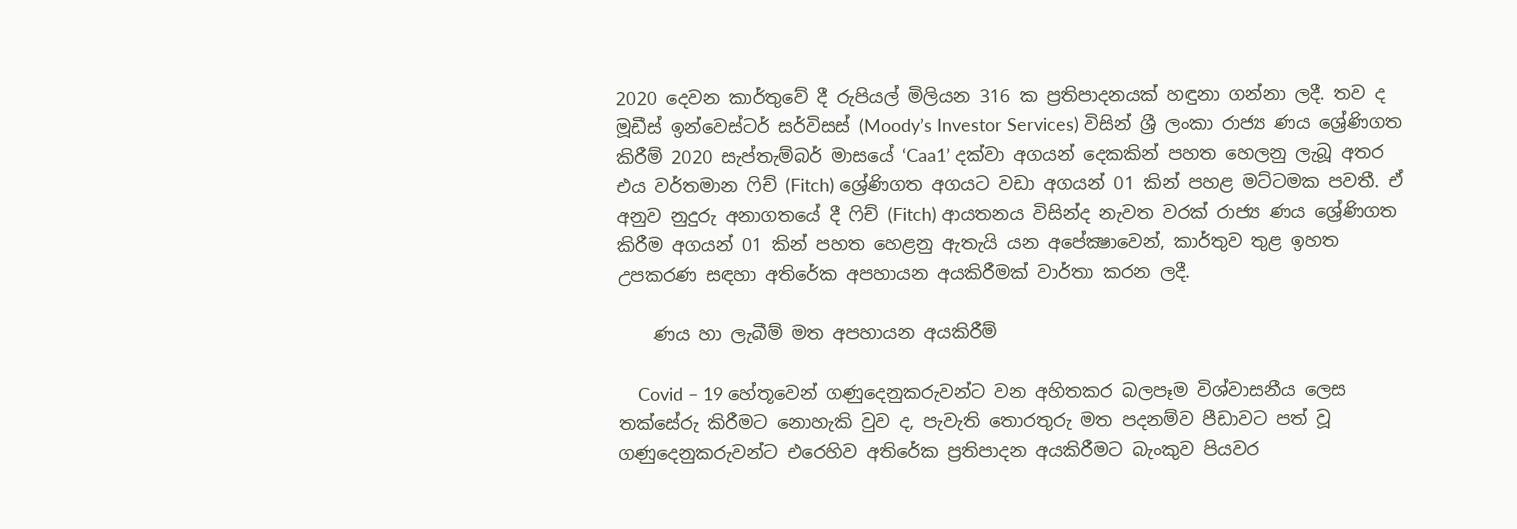2020 දෙවන කාර්තුවේ දී රුපියල් මිලියන 316 ක ප්‍රතිපාදනයක් හඳුනා ගන්නා ලදී. තව ද මූඩීස් ඉන්වෙස්ටර් සර්විසස් (Moody’s Investor Services) විසින් ශ්‍රී ලංකා රාජ්‍ය ණය ශ්‍රේණිගත කිරීම් 2020 සැප්තැම්බර් මාසයේ ‘Caa1’ දක්වා අගයන් දෙකකින් පහත හෙලනු ලැබූ අතර එය වර්තමාන ෆිච් (Fitch) ශ්‍රේණිගත අගයට වඩා අගයන් 01 කින් පහළ මට්ටමක පවතී. ඒ අනුව නුදුරු අනාගතයේ දී ෆිච් (Fitch) ආයතනය විසින්ද නැවත වරක් රාජ්‍ය ණය ශ්‍රේණිගත කිරීම අගයන් 01 කින් පහත හෙළනු ඇතැයි යන අපේක්‍ෂාවෙන්, කාර්තුව තුළ ඉහත උපකරණ සඳහා අතිරේක අපහායන අයකිරීමක් වාර්තා කරන ලදී.

    ණය හා ලැබීම් මත අපහායන අයකිරීම්

    Covid – 19 හේතූවෙන් ගණුදෙනුකරුවන්ට වන අහිතකර බලපෑම විශ්වාසනීය ලෙස තක්සේරු කිරීමට නොහැකි වුව ද, පැවැති තොරතුරු මත පදනම්ව පීඩාවට පත් වූ ගණුදෙනුකරුවන්ට එරෙහිව අතිරේක ප්‍රතිපාදන අයකිරීමට බැංකුව පියවර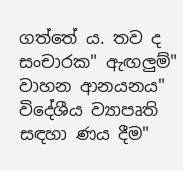ගත්තේ ය. තව ද සංචාරක" ඇඟලුම්" වාහන ආනයනය" විදේශීය ව්‍යාපෘති සඳහා ණය දීම"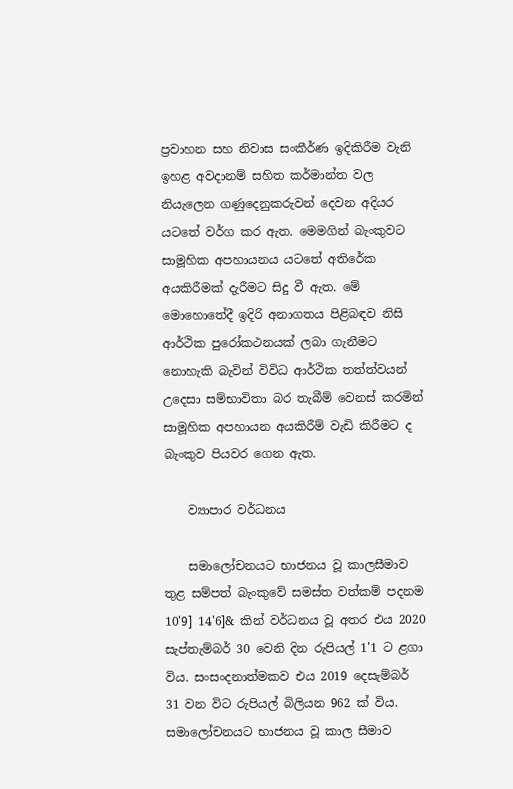ප්‍රවාහන සහ නිවාස සංකීර්ණ ඉදිකිරීම වැනි ඉහළ අවදානම් සහිත කර්මාන්ත වල නියැලෙන ගණුදෙනුකරුවන් දෙවන අදියර යටතේ වර්ග කර ඇත. මෙමගින් බැංකුවට සාමූහික අපහායනය යටතේ අතිරේක අයකිරීමක් දැරීමට සිදු වී ඇත. මේ මොහොතේදී ඉදිරි අනාගතය පිළිබඳව නිසි ආර්ථික පුරෝකථනයක් ලබා ගැනීමට නොහැකි බැවින් විවිධ ආර්ථික තත්ත්වයන් උදෙසා සම්භාවිතා බර තැබීම් වෙනස් කරමින් සාමූහික අපහායන අයකිරීම් වැඩි කිරීමට ද බැංකුව පියවර ගෙන ඇත.

    ව්‍යාපාර වර්ධනය

    සමාලෝචනයට භාජනය වූ කාලසීමාව තුළ සම්පත් බැංකුවේ සමස්ත වත්කම් පදනම 10'9] 14'6]& කින් වර්ධනය වූ අතර එය 2020 සැප්තැම්බර් 30 වෙනි දින රුපියල් 1'1 ට ළගා විය. සංසංදනාත්මකව එය 2019 දෙසැම්බර් 31 වන විට රුපියල් බිලියන 962 ක් විය. සමාලෝචනයට භාජනය වූ කාල සීමාව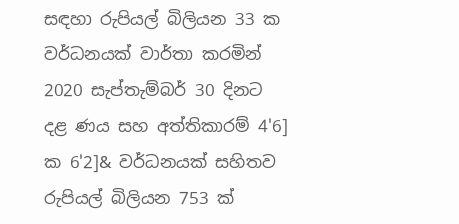සඳහා රුපියල් බිලියන 33 ක වර්ධනයක් වාර්තා කරමින් 2020 සැප්තැම්බර් 30 දිනට දළ ණය සහ අත්තිකාරම් 4'6] ක 6'2]& වර්ධනයක් සහිතව රුපියල් බිලියන 753 ක්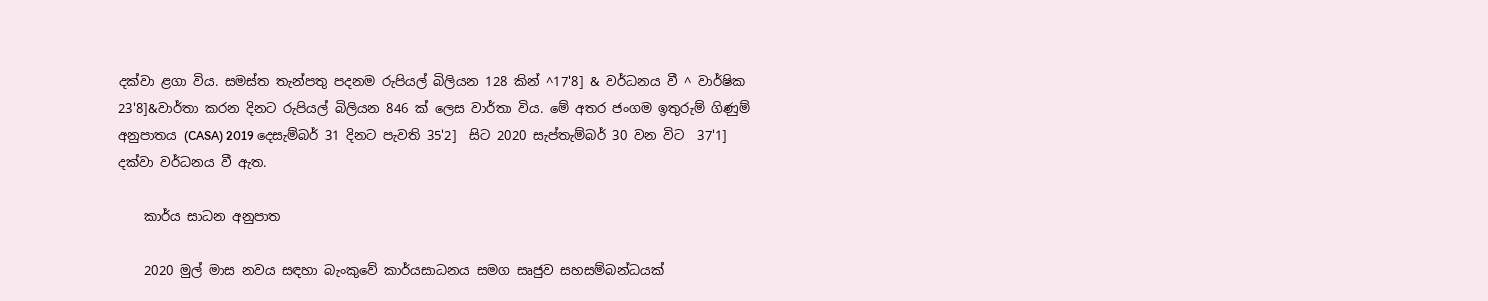දක්වා ළගා විය. සමස්ත තැන්පතු පදනම රුපියල් බිලියන 128 කින් ^17'8] & වර්ධනය වී ^ වාර්ෂික 23'8]&වාර්තා කරන දිනට රුපියල් බිලියන 846 ක් ලෙස වාර්තා විය. මේ අතර ජංගම ඉතුරුම් ගිණුම් අනුපාතය (CASA) 2019 දෙසැම්බර් 31 දිනට පැවති 35'2]  සිට 2020 සැප්තැම්බර් 30 වන විට  37'1] දක්වා වර්ධනය වී ඇත.

    කාර්ය සාධන අනුපාත

    2020 මුල් මාස නවය සඳහා බැංකුවේ කාර්යසාධනය සමග සෘජුව සහසම්බන්ධයක්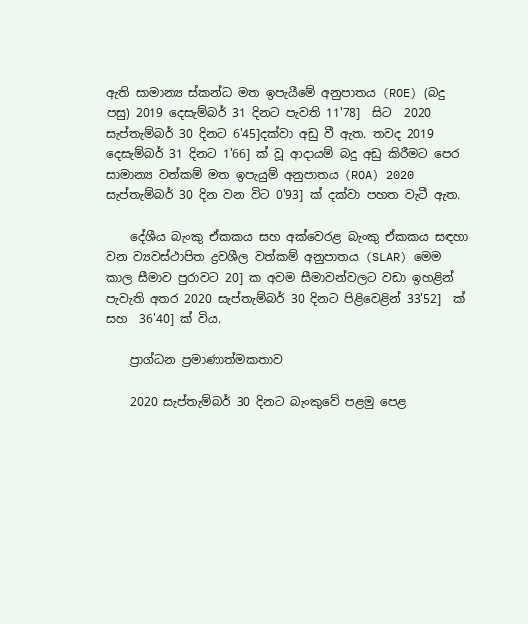ඇති සාමාන්‍ය ස්කන්ධ මත ඉපැයීමේ අනුපාතය (ROE) (බදු පසු) 2019 දෙසැම්බර් 31 දිනට පැවති 11'78]  සිට  2020 සැප්තැම්බර් 30 දිනට 6'45]දක්වා අඩු වී ඇත. තවද 2019 දෙසැම්බර් 31 දිනට 1'66] ක් වූ ආදායම් බදු අඩු කිරීමට පෙර සාමාන්‍ය වත්කම් මත ඉපැයුම් අනුපාතය (ROA) 2020 සැප්තැම්බර් 30 දින වන විට 0'93] ක් දක්වා පහත වැටී ඇත.

    දේශීය බැංකු ඒකකය සහ අක්වෙරළ බැංකු ඒකකය සඳහා වන ව්‍යවස්ථාපිත ද්‍රවශීල වත්කම් අනුපාතය (SLAR) මෙම කාල සීමාව පුරාවට 20] ක අවම සීමාවන්වලට වඩා ඉහළින් පැවැති අතර 2020 සැප්තැම්බර් 30 දිනට පිළිවෙළින් 33'52]  ක් සහ  36'40] ක් විය.

    ප්‍රාග්ධන ප්‍රමාණාත්මකතාව

    2020 සැප්තැම්බර් 30 දිනට බැංකුවේ පළමු පෙළ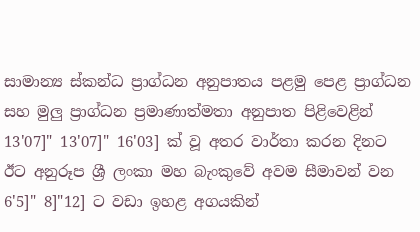සාමාන්‍ය ස්කන්ධ ප්‍රාග්ධන අනුපාතය පළමු පෙළ ප්‍රාග්ධන සහ මුලු ප්‍රාග්ධන ප්‍රමාණාත්මතා අනුපාත පිළිවෙළින් 13'07]" 13'07]" 16'03] ක් වූ අතර වාර්තා කරන දිනට ඊට අනුරූප ශ්‍රී ලංකා මහ බැංකුවේ අවම සීමාවන් වන 6'5]" 8]"12] ට වඩා ඉහළ අගයකින්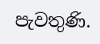පැවතුණි.